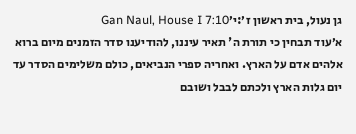גן נעול, בית ראשון ז׳:י׳Gan Naul, House I 7:10
א׳עוד תבחין כי תורת ה' תאיר עיננו, להודיענו סדר הזמנים מיום ברוא אלהים אדם על הארץ. ואחריה ספרי הנביאים, כולם משלימים הסדר עד יום גלות הארץ ולכתם לבבל ושובם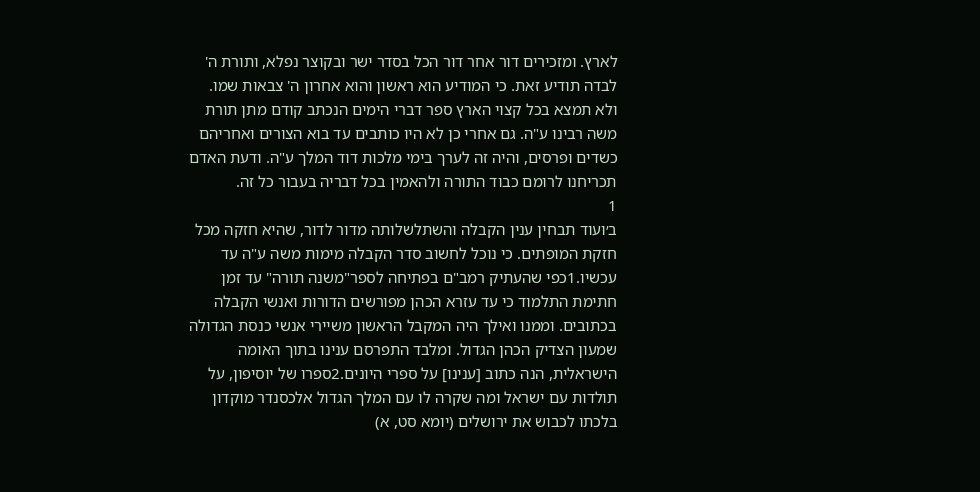לארץ. ומזכירים דור אחר דור הכל בסדר ישר ובקוצר נפלא, ותורת ה' לבדה תודיע זאת. כי המודיע הוא ראשון והוא אחרון ה' צבאות שמו. ולא תמצא בכל קצוי הארץ ספר דברי הימים הנכתב קודם מתן תורת משה רבינו ע"ה. גם אחרי כן לא היו כותבים עד בוא הצורים ואחריהם כשדים ופרסים, והיה זה לערך בימי מלכות דוד המלך ע"ה. ודעת האדם תכריחנו לרומם כבוד התורה ולהאמין בכל דבריה בעבור כל זה.
1
ב׳ועוד תבחין ענין הקבלה והשתלשלותה מדור לדור, שהיא חזקה מכל חזקת המופתים. כי נוכל לחשוב סדר הקבלה מימות משה ע"ה עד עכשיו.1כפי שהעתיק רמב"ם בפתיחה לספר"משנה תורה" עד זמן חתימת התלמוד כי עד עזרא הכהן מפורשים הדורות ואנשי הקבלה בכתובים. וממנו ואילך היה המקבל הראשון משיירי אנשי כנסת הגדולה שמעון הצדיק הכהן הגדול. ומלבד התפרסם ענינו בתוך האומה הישראלית, הנה כתוב [ענינו] על ספרי היונים.2ספרו של יוסיפון, על תולדות עם ישראל ומה שקרה לו עם המלך הגדול אלכסנדר מוקדון בלכתו לכבוש את ירושלים (יומא סט, א)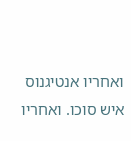ואחריו אנטיגנוס איש סוכו. ואחריו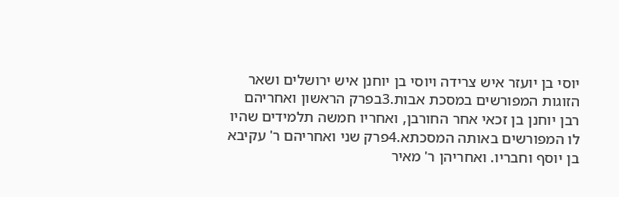יוסי בן יועזר איש צרידה ויוסי בן יוחנן איש ירושלים ושאר הזוגות המפורשים במסכת אבות.3בפרק הראשון ואחריהם רבן יוחנן בן זכאי אחר החורבן, ואחריו חמשה תלמידים שהיו לו המפורשים באותה המסכתא.4פרק שני ואחריהם ר' עקיבא בן יוסף וחבריו. ואחריהן ר' מאיר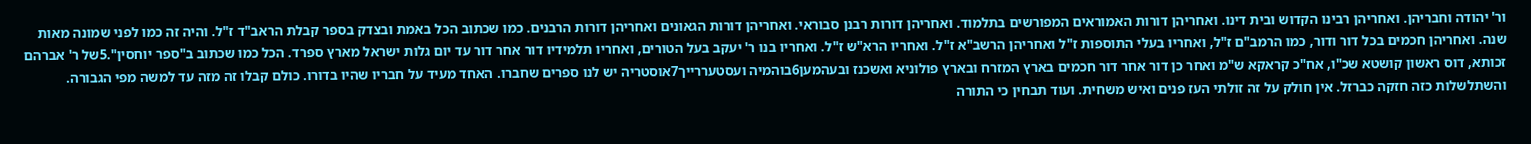ור' יהודה וחבריהן. ואחריהן רבינו הקדוש ובית דינו. ואחריהן דורות האמוראים המפורשים בתלמוד. ואחריהן דורות רבנן סבוראי. ואחריהן דורות הגאונים ואחריהן דורות הרבנים. כמו שכתוב הכל באמת ובצדק בספר קבלת הראב"ד ז"ל. והיה זה כמו לפני שמונה מאות שנה. ואחריהן חכמים בכל דור ודור, כמו הרמב"ם ז"ל, ואחריו בעלי התוספות ז"ל ואחריהן הרשב"א ז"ל. ואחריו הרא"ש ז"ל. ואחריו בנו ר' יעקב בעל הטורים, ואחריו תלמידיו דור אחר דור עד יום גלות ישראל מארץ ספרד. הכל כמו שכתוב ב"ספר יוחסין".5של ר' אברהם זכותא, דוס ראשון קושטא שכ"ו, אח"כ קראקא ש"מ ואחר כן דור אחר דור חכמים בארץ המזרח ובארץ פולוניא ואשכנז ובעהמען6בוהמיה ועסטעררייך7אוסטריה יש לנו ספרים שחברו. האחד מעיד על חבריו שהיו בדורו. כולם קבלו זה מזה עד למשה מפי הגבורה. והשתלשלות כזה חזקה כברזל. אין חולק על זה זולתי העז פנים ואיש משחית. ועוד תבחין כי התורה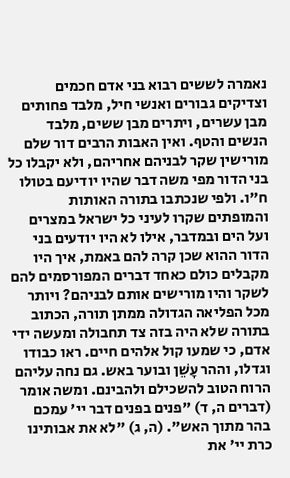נאמרה לששים רבוא בני אדם חכמים וצדיקים גבורים ואנשי חיל, מלבד פחותים מבן עשרים, ויתרים מבן ששים, מלבד הנשים והטף. ואין האבות הרבים דור שלם מורישין שקר לבניהם אחריהם, ולא יקבלו כל בני הדור מפי משה דבר שהיו יודיעם בטולו ח"ו. ולפי שנכתבו בתורה האותות והמופתים שקרו לעיני כל ישראל במצרים ועל הים ובמדבר, אילו לא היו יודעים בני הדור ההוא שכן קרה להם באמת, איך היו מקבלים כולם כאחד דברים המפורסמים להם לשקר והיו מורישים אותם לבניהם? ויותר מכל הפליאה הגדולה ממתן תורה, הכתוב בתורה שלא היה בזה צד תחבולה ומעשה ידי אדם, כי שמעו קול אלהים חיים. ראו כבודו וגדלו, וההר עָשֵׁן ובוער באש. גם נחה עליהם הרוח הטוב להשכילם ולהבינם. ומשה אומר (דברים ה, ד) "פנים בפנים דבר יי' עמכם בהר מתוך האש". (ה, ג) "לא את אבותינו כרת יי' את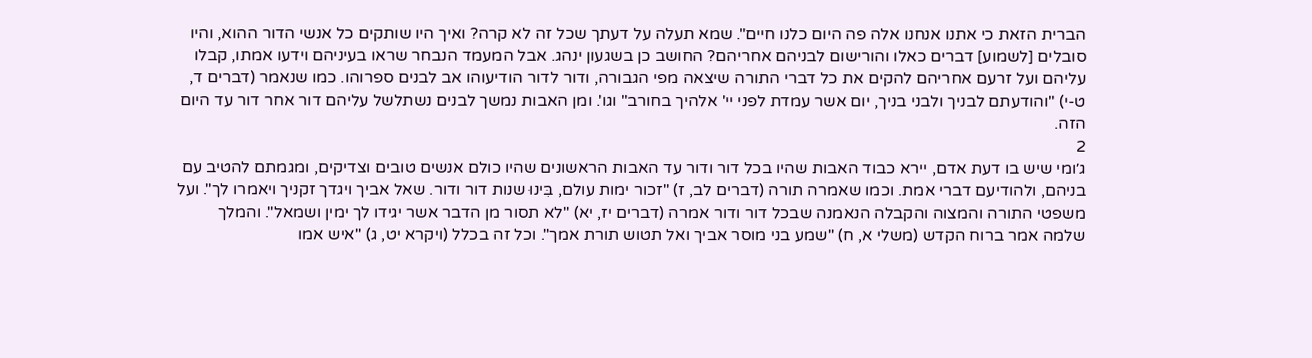הברית הזאת כי אתנו אנחנו אלה פה היום כלנו חיים". שמא תעלה על דעתך שכל זה לא קרה? ואיך היו שותקים כל אנשי הדור ההוא, והיו סובלים [לשמוע] דברים כאלו והורישום לבניהם אחריהם? החושב כן בשגעון ינהג. אבל המעמד הנבחר שראו בעיניהם וידעו אמתו, קבלו עליהם ועל זרעם אחריהם להקים את כל דברי התורה שיצאה מפי הגבורה, ודור לדור הודיעוהו אב לבנים ספרוהו. כמו שנאמר (דברים ד, ט-י) "והודעתם לבניך ולבני בניך, יום אשר עמדת לפני יי' אלהיך בחורב" וגו'. ומן האבות נמשך לבנים נשתלשל עליהם דור אחר דור עד היום הזה.
2
ג׳ומי שיש בו דעת אדם, יירא כבוד האבות שהיו בכל דור ודור עד האבות הראשונים שהיו כולם אנשים טובים וצדיקים, ומגמתם להטיב עם בניהם, ולהודיעם דברי אמת. וכמו שאמרה תורה (דברים לב, ז) "זכור ימות עולם, בִּינוּ שנות דור ודור. שאל אביך ויגדך זקניך ויאמרו לך". ועל משפטי התורה והמצוה והקבלה הנאמנה שבכל דור ודור אמרה (דברים יז, יא) "לא תסור מן הדבר אשר יגידו לך ימין ושמאל". והמלך שלמה אמר ברוח הקדש (משלי א, ח) "שמע בני מוסר אביך ואל תטוש תורת אמך". וכל זה בכלל (ויקרא יט, ג) "איש אמו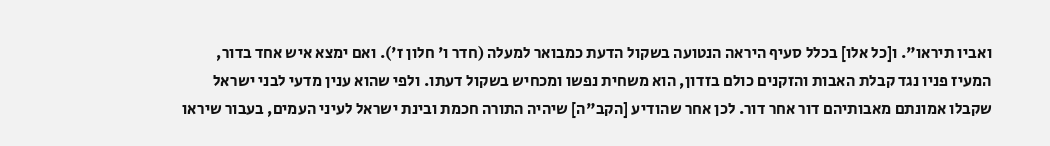ואביו תיראו". ו[כל אלו] בכלל סעיף היראה הנטועה בשקול הדעת כמבואר למעלה (חדר ו' חלון ז'). ואם ימצא איש אחד בדור, המעיז פניו נגד קבלת האבות והזקנים כולם בזדון, הוא משחית נפשו ומכחיש בשקול דעתו. ולפי שהוא ענין מדעי לבני ישראל שקבלו אמונתם מאבותיהם דור אחר דור. לכן אחר שהודיע [הקב"ה] שיהיה התורה חכמת ובינת ישראל לעיני העמים, בעבור שיראו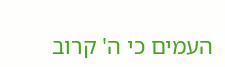העמים כי ה' קרוב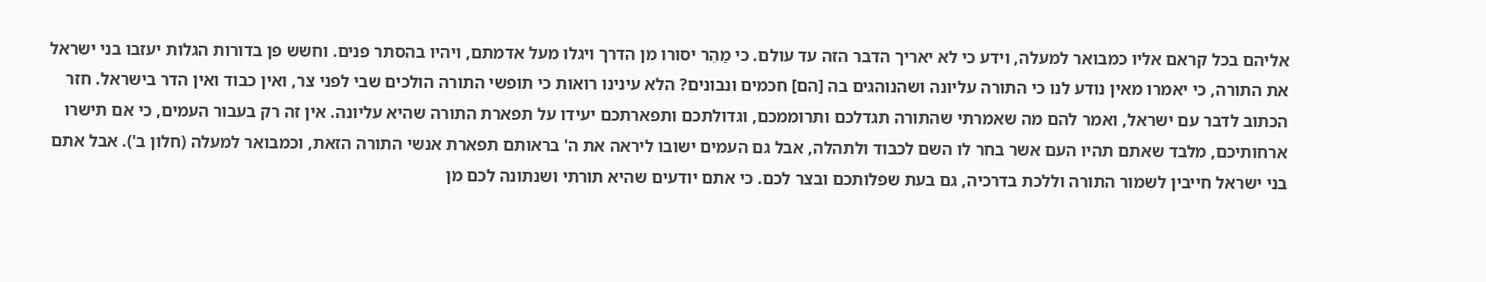אליהם בכל קראם אליו כמבואר למעלה, וידע כי לא יאריך הדבר הזה עד עולם. כי מַהֵר יסורו מן הדרך ויגלו מעל אדמתם, ויהיו בהסתר פנים. וחשש פן בדורות הגלות יעזבו בני ישראל את התורה, כי יאמרו מאין נודע לנו כי התורה עליונה ושהנוהגים בה [הם] חכמים ונבונים? הלא עינינו רואות כי תופשי התורה הולכים שבי לפני צר, ואין כבוד ואין הדר בישראל. חזר הכתוב לדבר עם ישראל, ואמר להם מה שאמרתי שהתורה תגדלכם ותרוממכם, וגדולתכם ותפארתכם יעידו על תפארת התורה שהיא עליונה. אין זה רק בעבור העמים, כי אם תישרו ארחותיכם, מלבד שאתם תהיו העם אשר בחר לו השם לכבוד ולתהלה, אבל גם העמים ישובו ליראה את ה' בראותם תפארת אנשי התורה הזאת, וכמבואר למעלה (חלון ב'). אבל אתם בני ישראל חייבין לשמור התורה וללכת בדרכיה, גם בעת שפלותכם ובצר לכם. כי אתם יודעים שהיא תורתי ושנתונה לכם מן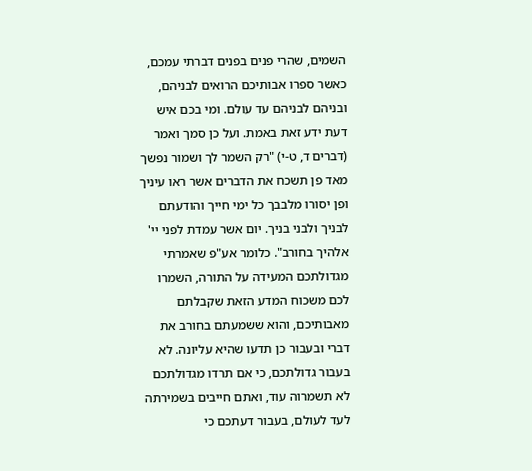השמים, שהרי פנים בפנים דברתי עמכם, כאשר ספרו אבותיכם הרואים לבניהם, ובניהם לבניהם עד עולם. ומי בכם איש דעת ידע זאת באמת. ועל כן סמך ואמר (דברים ד, ט-י) "רק השמר לך ושמור נפשך מאד פן תשכח את הדברים אשר ראו עיניך ופן יסורו מלבבך כל ימי חייך והודעתם לבניך ולבני בניך. יום אשר עמדת לפני יי' אלהיך בחורב". כלומר אע"פ שאמרתי מגדולתכם המעידה על התורה, השמרו לכם משכוח המדע הזאת שקבלתם מאבותיכם, והוא ששמעתם בחורב את דברי ובעבור כן תדעו שהיא עליונה. לא בעבור גדולתכם, כי אם תרדו מגדולתכם לא תשמרוה עוד, ואתם חייבים בשמירתה לעד לעולם, בעבור דעתכם כי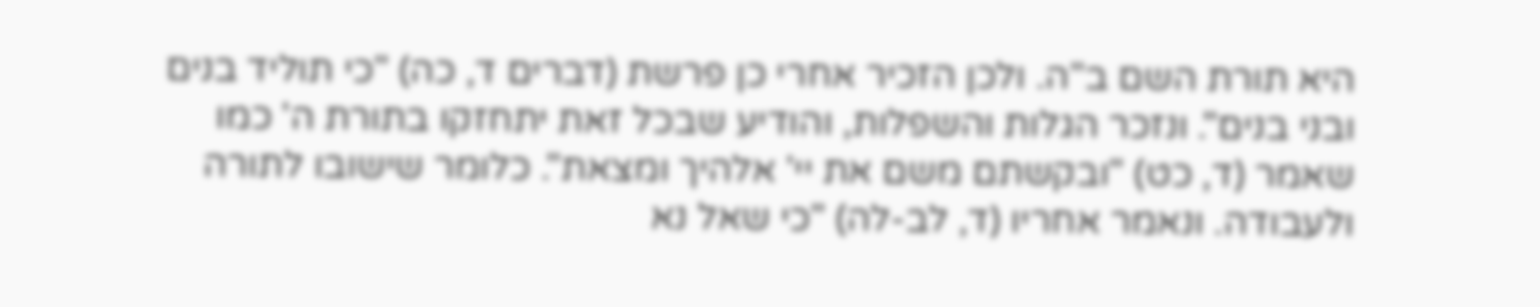היא תורת השם ב"ה. ולכן הזכיר אחרי כן פרשת (דברים ד, כה) "כי תוליד בנים ובני בנים". ונזכר הגלות והשפלות, והודיע שבכל זאת יתחזקו בתורת ה' כמו שאמר (ד, כט) "ובקשתם משם את יי' אלהיך ומצאת". כלומר שישובו לתורה ולעבודה. ונאמר אחריו (ד, לב-לה) "כי שאל נא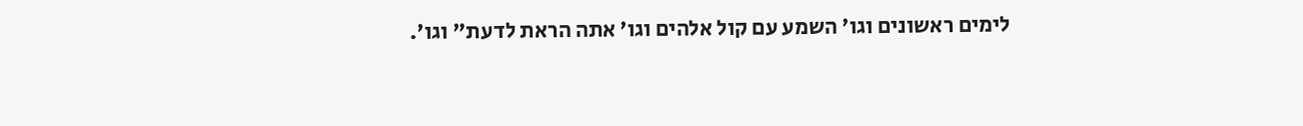לימים ראשונים וגו' השמע עם קול אלהים וגו' אתה הראת לדעת" וגו'.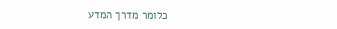כלומר מדרך המדע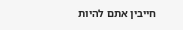חייבין אתם להיות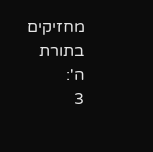מחזיקים בתורת ה':
3